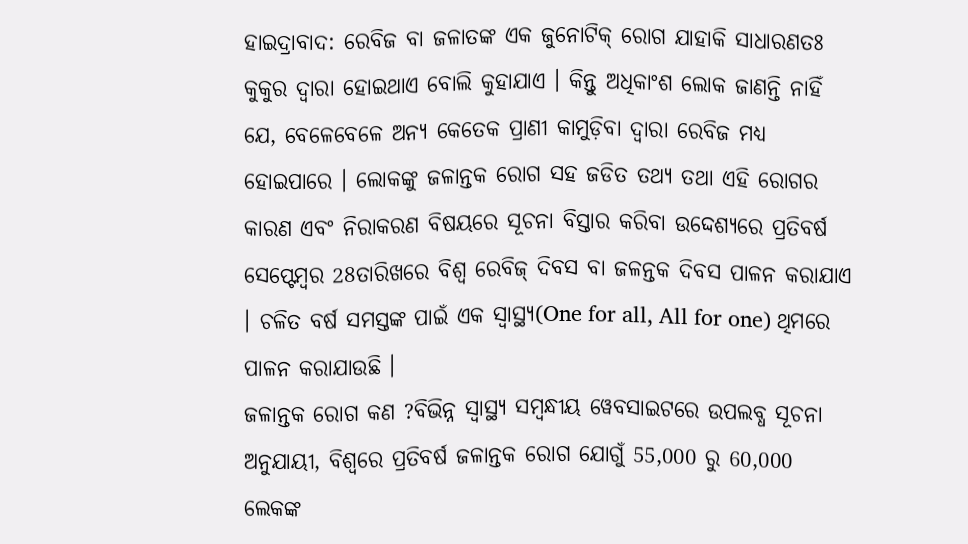ହାଇଦ୍ରାବାଦ: ରେବିଜ ବା ଜଳାତଙ୍କ ଏକ ଜୁନୋଟିକ୍ ରୋଗ ଯାହାକି ସାଧାରଣତଃ କୁକୁର ଦ୍ବାରା ହୋଇଥାଏ ବୋଲି କୁହାଯାଏ । କିନ୍ତୁ ଅଧିକାଂଶ ଲୋକ ଜାଣନ୍ତି ନାହିଁ ଯେ, ବେଳେବେଳେ ଅନ୍ୟ କେତେକ ପ୍ରାଣୀ କାମୁଡ଼ିବା ଦ୍ୱାରା ରେବିଜ ମଧ୍ୟ ହୋଇପାରେ । ଲୋକଙ୍କୁ ଜଳାନ୍ତକ ରୋଗ ସହ ଜଡିତ ତଥ୍ୟ ତଥା ଏହି ରୋଗର କାରଣ ଏବଂ ନିରାକରଣ ବିଷୟରେ ସୂଚନା ବିସ୍ତାର କରିବା ଉଦ୍ଦେଶ୍ୟରେ ପ୍ରତିବର୍ଷ ସେପ୍ଟେମ୍ବର 28ତାରିଖରେ ବିଶ୍ୱ ରେବିଜ୍ ଦିବସ ବା ଜଳନ୍ତକ ଦିବସ ପାଳନ କରାଯାଏ । ଚଳିତ ବର୍ଷ ସମସ୍ତଙ୍କ ପାଇଁ ଏକ ସ୍ବାସ୍ଥ୍ୟ(One for all, All for one) ଥିମରେ ପାଳନ କରାଯାଉଛି ।
ଜଳାନ୍ତକ ରୋଗ କଣ ?ବିଭିନ୍ନ ସ୍ୱାସ୍ଥ୍ୟ ସମ୍ବନ୍ଧୀୟ ୱେବସାଇଟରେ ଉପଲବ୍ଧ ସୂଚନା ଅନୁଯାୟୀ, ବିଶ୍ୱରେ ପ୍ରତିବର୍ଷ ଜଳାନ୍ତକ ରୋଗ ଯୋଗୁଁ 55,000 ରୁ 60,000 ଲେକଙ୍କ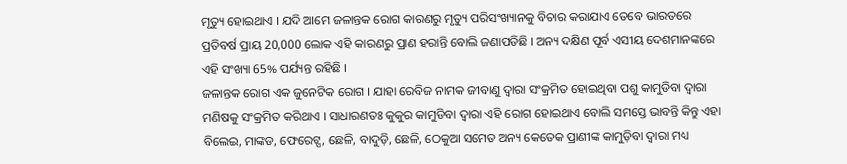ମୃତ୍ୟୁ ହୋଇଥାଏ । ଯଦି ଆମେ ଜଳାନ୍ତକ ରୋଗ କାରଣରୁ ମୃତ୍ୟୁ ପରିସଂଖ୍ୟାନକୁ ବିଚାର କରାଯାଏ ତେବେ ଭାରତରେ ପ୍ରତିବର୍ଷ ପ୍ରାୟ 20,000 ଲୋକ ଏହି କାରଣରୁ ପ୍ରାଣ ହରାନ୍ତି ବୋଲି ଜଣାପଡିଛି । ଅନ୍ୟ ଦକ୍ଷିଣ ପୂର୍ବ ଏସୀୟ ଦେଶମାନଙ୍କରେ ଏହି ସଂଖ୍ୟା 65% ପର୍ଯ୍ୟନ୍ତ ରହିଛି ।
ଜଳାନ୍ତକ ରୋଗ ଏକ ଜୁନେଟିକ ରୋଗ । ଯାହା ରେବିଜ ନାମକ ଜୀବାଣୁ ଦ୍ବାରା ସଂକ୍ରମିତ ହୋଇଥିବା ପଶୁ କାମୁଡିବା ଦ୍ବାରା ମଣିଷକୁ ସଂକ୍ରମିତ କରିଥାଏ । ସାଧାରଣତଃ କୁକୁର କାମୁଡିବା ଦ୍ବାରା ଏହି ରୋଗ ହୋଇଥାଏ ବୋଲି ସମସ୍ତେ ଭାବନ୍ତି କିନ୍ତୁ ଏହା ବିଲେଇ, ମାଙ୍କଡ, ଫେରେଟ୍ସ, ଛେଳି, ବାଦୁଡ଼ି, ଛେଳି, ଠେକୁଆ ସମେତ ଅନ୍ୟ କେତେକ ପ୍ରାଣୀଙ୍କ କାମୁଡ଼ିବା ଦ୍ୱାରା ମଧ୍ୟ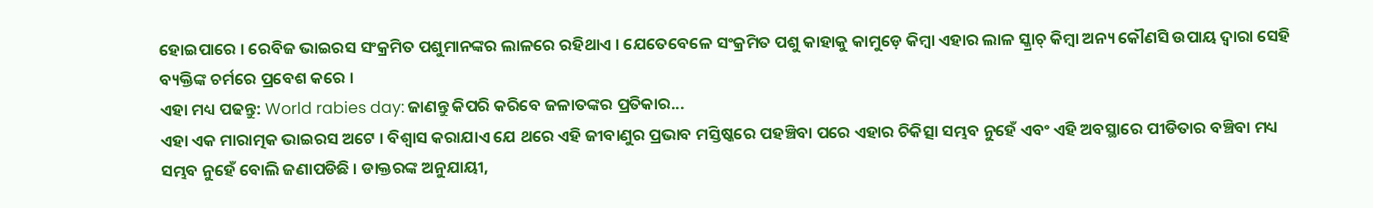ହୋଇପାରେ । ରେବିଜ ଭାଇରସ ସଂକ୍ରମିତ ପଶୁମାନଙ୍କର ଲାଳରେ ରହିଥାଏ । ଯେତେବେଳେ ସଂକ୍ରମିତ ପଶୁ କାହାକୁ କାମୁଡ଼େ କିମ୍ବା ଏହାର ଲାଳ ସ୍କ୍ରାଚ୍ କିମ୍ବା ଅନ୍ୟ କୌଣସି ଉପାୟ ଦ୍ୱାରା ସେହି ବ୍ୟକ୍ତିଙ୍କ ଚର୍ମରେ ପ୍ରବେଶ କରେ ।
ଏହା ମଧ୍ୟ ପଢନ୍ତୁ: World rabies day: ଜାଣନ୍ତୁ କିପରି କରିବେ ଜଳାତଙ୍କର ପ୍ରତିକାର...
ଏହା ଏକ ମାରାତ୍ମକ ଭାଇରସ ଅଟେ । ବିଶ୍ୱାସ କରାଯାଏ ଯେ ଥରେ ଏହି ଜୀବାଣୁର ପ୍ରଭାବ ମସ୍ତିଷ୍କରେ ପହଞ୍ଚିବା ପରେ ଏହାର ଚିକିତ୍ସା ସମ୍ଭବ ନୁହେଁ ଏବଂ ଏହି ଅବସ୍ଥାରେ ପୀଡିତାର ବଞ୍ଚିବା ମଧ୍ୟ ସମ୍ଭବ ନୁହେଁ ବୋଲି ଜଣାପଡିଛି । ଡାକ୍ତରଙ୍କ ଅନୁଯାୟୀ,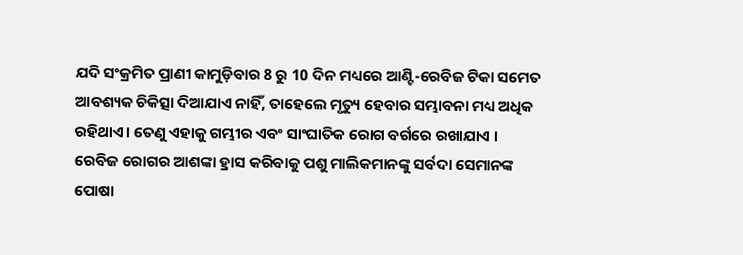ଯଦି ସଂକ୍ରମିତ ପ୍ରାଣୀ କାମୁଡ଼ିବାର 8 ରୁ 10 ଦିନ ମଧ୍ୟରେ ଆଣ୍ଟି-ରେବିଜ ଟିକା ସମେତ ଆବଶ୍ୟକ ଚିକିତ୍ସା ଦିଆଯାଏ ନାହିଁ, ତାହେଲେ ମୃତ୍ୟୁ ହେବାର ସମ୍ଭାବନା ମଧ୍ୟ ଅଧିକ ରହିଥାଏ। ତେଣୁ ଏହାକୁ ଗମ୍ଭୀର ଏବଂ ସାଂଘାତିକ ରୋଗ ବର୍ଗରେ ରଖାଯାଏ ।
ରେବିଜ ରୋଗର ଆଶଙ୍କା ହ୍ରାସ କରିବାକୁ ପଶୁ ମାଲିକମାନଙ୍କୁ ସର୍ବଦା ସେମାନଙ୍କ ପୋଷା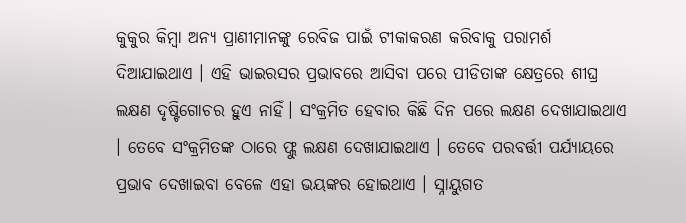କୁକୁର କିମ୍ବା ଅନ୍ୟ ପ୍ରାଣୀମାନଙ୍କୁ ରେବିଜ ପାଇଁ ଟୀକାକରଣ କରିବାକୁ ପରାମର୍ଶ ଦିଆଯାଇଥାଏ । ଏହି ଭାଇରସର ପ୍ରଭାବରେ ଆସିବା ପରେ ପୀଡିତାଙ୍କ କ୍ଷେତ୍ରରେ ଶୀଘ୍ର ଲକ୍ଷଣ ଦୃଷ୍ଟିଗୋଚର ହୁଏ ନାହିଁ। ସଂକ୍ରମିତ ହେବାର କିଛି ଦିନ ପରେ ଲକ୍ଷଣ ଦେଖାଯାଇଥାଏ । ତେବେ ସଂକ୍ରମିତଙ୍କ ଠାରେ ଫ୍ଲୁ ଲକ୍ଷଣ ଦେଖାଯାଇଥାଏ । ତେବେ ପରବର୍ତ୍ତୀ ପର୍ଯ୍ୟାୟରେ ପ୍ରଭାବ ଦେଖାଇବା ବେଳେ ଏହା ଭୟଙ୍କର ହୋଇଥାଏ । ସ୍ନାୟୁଗତ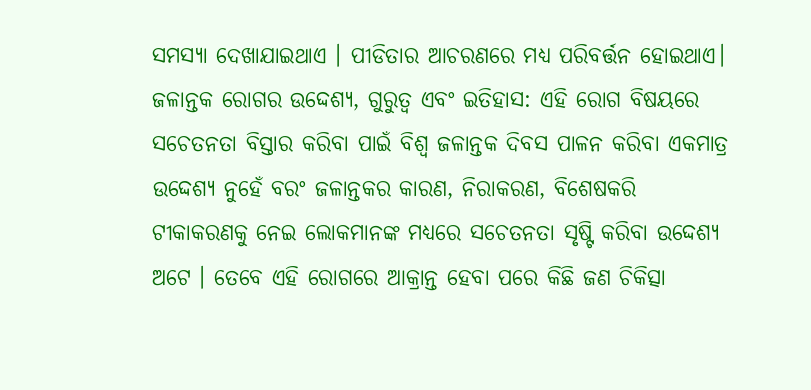ସମସ୍ୟା ଦେଖାଯାଇଥାଏ । ପୀଡିତାର ଆଚରଣରେ ମଧ୍ୟ ପରିବର୍ତ୍ତନ ହୋଇଥାଏ।
ଜଳାନ୍ତକ ରୋଗର ଉଦ୍ଦେଶ୍ୟ, ଗୁରୁତ୍ବ ଏବଂ ଇତିହାସ: ଏହି ରୋଗ ବିଷୟରେ ସଚେତନତା ବିସ୍ତାର କରିବା ପାଇଁ ବିଶ୍ବ ଜଳାନ୍ତକ ଦିବସ ପାଳନ କରିବା ଏକମାତ୍ର ଉଦ୍ଦେଶ୍ୟ ନୁହେଁ ବରଂ ଜଳାନ୍ତକର କାରଣ, ନିରାକରଣ, ବିଶେଷକରି ଟୀକାକରଣକୁ ନେଇ ଲୋକମାନଙ୍କ ମଧ୍ୟରେ ସଚେତନତା ସୃଷ୍ଟି କରିବା ଉଦ୍ଦେଶ୍ୟ ଅଟେ । ତେବେ ଏହି ରୋଗରେ ଆକ୍ରାନ୍ତ ହେବା ପରେ କିଛି ଜଣ ଚିକିତ୍ସା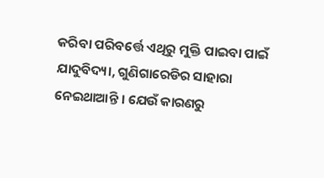କରିବା ପରିବର୍ତ୍ତେ ଏଥିରୁ ମୁକ୍ତି ପାଇବା ପାଇଁ ଯାଦୁବିଦ୍ୟା, ଗୁଣିଗାରେଡିର ସାହାରା ନେଇଥାଆନ୍ତି । ଯେଉଁ କାରଣରୁ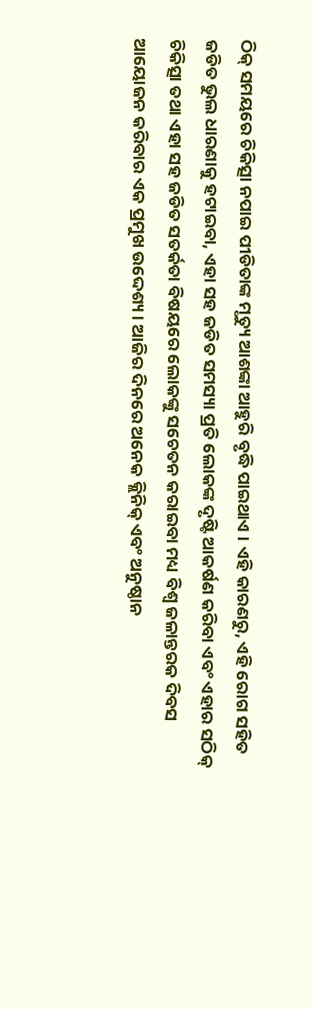ଠିକ୍ ସମୟରେ ଚିକିତ୍ସା ନପାଇ ପୀଡିତାଙ୍କ ମୃତ୍ୟୁ ଆଶଙ୍କା ଆହୁରି ବୃଦ୍ଧି ପାଇଥାଏ । ଏହି କାରଣରୁ, ଏହି ରୋଗ ସହିତ ଜଡିତ ଭୁଲ ଧାରଣାକୁ ହଟାଇବା, ଏହା ସହ ଜଡିତ ସମସ୍ୟା ପ୍ରତି ଲୋକଙ୍କ ଦୃଷ୍ଟି ଆକର୍ଷଣ କରିବା ଏବଂ ଏହାର ସଠିକ୍ ଚିକିତ୍ସା ତଥା ଏହା ସହ ଜଡିତ ସତର୍କତା ବିଷୟରେ ଲୋକଙ୍କୁ ସଚେତନ କରାଇବା ମଧ୍ୟ ବିଶ୍ୱ ଜଳାନ୍ତରକ ଦିବସ ଆୟୋଜନ କରିବାର ଏକ ପ୍ରମୁଖ ଉଦ୍ଦେଶ୍ୟ । ଆଜିର ଦିନରେ ଅନେକ କ୍ଲିନିକ୍ ଏବଂ ଅନୁଷ୍ଠାନ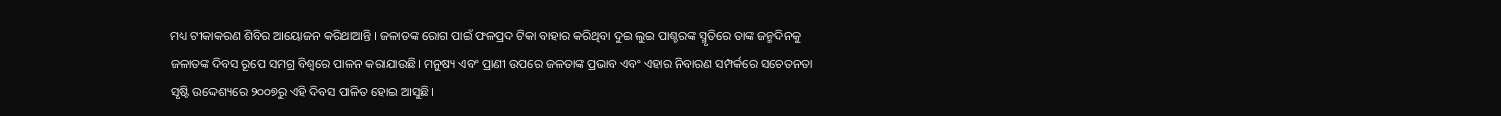ମଧ୍ୟ ଟୀକାକରଣ ଶିବିର ଆୟୋଜନ କରିଥାଆନ୍ତି । ଜଳାତଙ୍କ ରୋଗ ପାଇଁ ଫଳପ୍ରଦ ଟିକା ବାହାର କରିଥିବା ଦୁଇ ଲୁଇ ପାଶ୍ଚରଙ୍କ ସ୍ମୃତିରେ ତାଙ୍କ ଜନ୍ମଦିନକୁ ଜଳାତଙ୍କ ଦିବସ ରୂପେ ସମଗ୍ର ବିଶ୍ବରେ ପାଳନ କରାଯାଉଛି। ମନୁଷ୍ୟ ଏବଂ ପ୍ରାଣୀ ଉପରେ ଜଳତାଙ୍କ ପ୍ରଭାବ ଏବଂ ଏହାର ନିବାରଣ ସମ୍ପର୍କରେ ସଚେତନତା ସୃଷ୍ଟି ଉଦ୍ଦେଶ୍ୟରେ ୨୦୦୭ରୁ ଏହି ଦିବସ ପାଳିତ ହୋଇ ଆସୁଛି।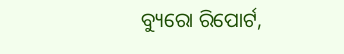ବ୍ୟୁରୋ ରିପୋର୍ଟ,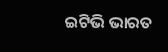ଇଟିଭି ଭାରତ